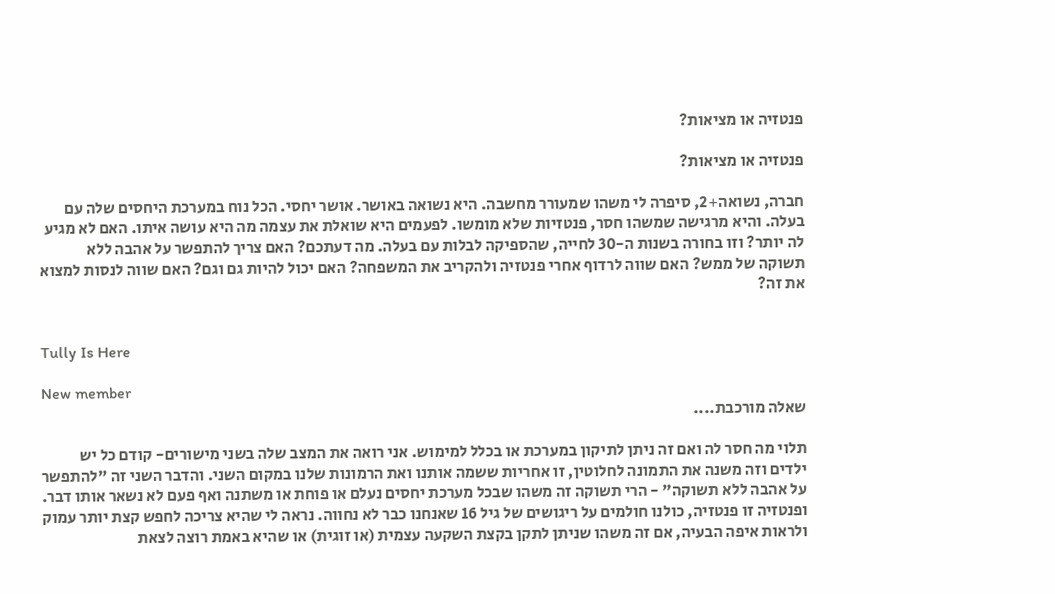פנטזיה או מציאות?

פנטזיה או מציאות?

חברה, נשואה+2, סיפרה לי משהו שמעורר מחשבה. היא נשואה באושר. אושר יחסי. הכל נוח במערכת היחסים שלה עם בעלה. והיא מרגישה שמשהו חסר, פנטזיות שלא מומשו. לפעמים היא שואלת את עצמה מה היא עושה איתו. האם לא מגיע לה יותר? וזו בחורה בשנות ה-30 לחייה, שהספיקה לבלות עם בעלה. מה דעתכם? האם צריך להתפשר על אהבה ללא תשוקה של ממש? האם שווה לרדוף אחרי פנטזיה ולהקריב את המשפחה? האם יכול להיות גם וגם? האם שווה לנסות למצוא את זה?


Tully Is Here

New member
שאלה מורכבת....

תלוי מה חסר לה ואם זה ניתן לתיקון במערכת או בכלל למימוש. אני רואה את המצב שלה בשני מישורים- קודם כל יש ילדים וזה משנה את התמונה לחלוטין, זו אחריות ששמה אותנו ואת הרמונות שלנו במקום השני. והדבר השני זה "להתפשר על אהבה ללא תשוקה" - הרי תשוקה זה משהו שבכל מערכת יחסים נעלם או פוחת או משתנה ואף פעם לא נשאר אותו דבר. ופנטזיה זו פנטזיה, כולנו חולמים על ריגושים של גיל 16 שאנחנו כבר לא נחווה. נראה לי שהיא צריכה לחפש קצת יותר עמוק ולראות איפה הבעיה, אם זה משהו שניתן לתקן בקצת השקעה עצמית (או זוגית) או שהיא באמת רוצה לצאת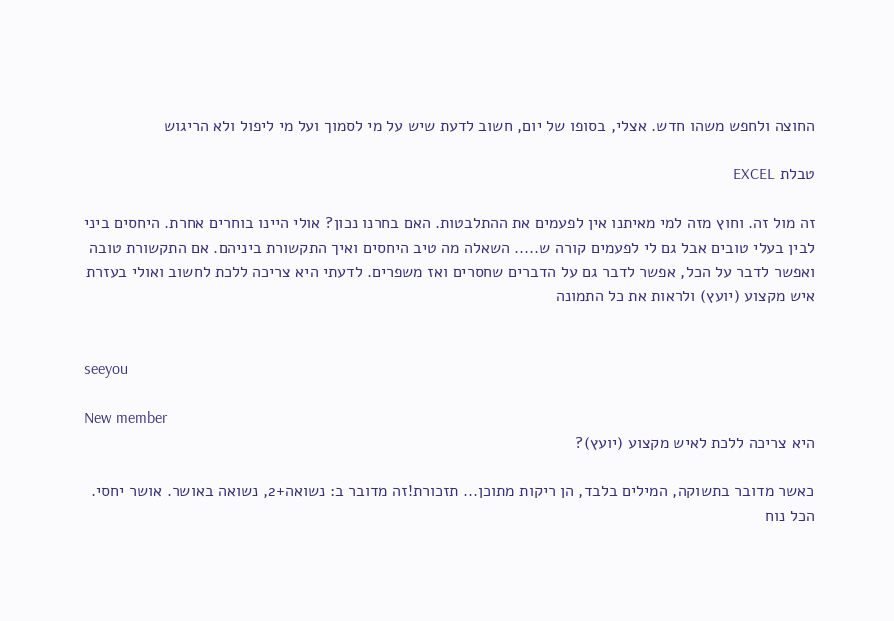החוצה ולחפש משהו חדש. אצלי, בסופו של יום, חשוב לדעת שיש על מי לסמוך ועל מי ליפול ולא הריגוש

טבלת EXCEL

זה מול זה. וחוץ מזה למי מאיתנו אין לפעמים את ההתלבטות. האם בחרנו נכון? אולי היינו בוחרים אחרת. היחסים ביני לבין בעלי טובים אבל גם לי לפעמים קורה ש..... השאלה מה טיב היחסים ואיך התקשורת ביניהם. אם התקשורת טובה ואפשר לדבר על הכל, אפשר לדבר גם על הדברים שחסרים ואז משפרים. לדעתי היא צריכה ללכת לחשוב ואולי בעזרת איש מקצוע (יועץ) ולראות את כל התמונה


seeyou

New member
היא צריכה ללכת לאיש מקצוע (יועץ)?

כאשר מדובר בתשוקה, המילים בלבד, הן ריקות מתוכן... תזכורת!זה מדובר ב: נשואה+2, נשואה באושר. אושר יחסי. הכל נוח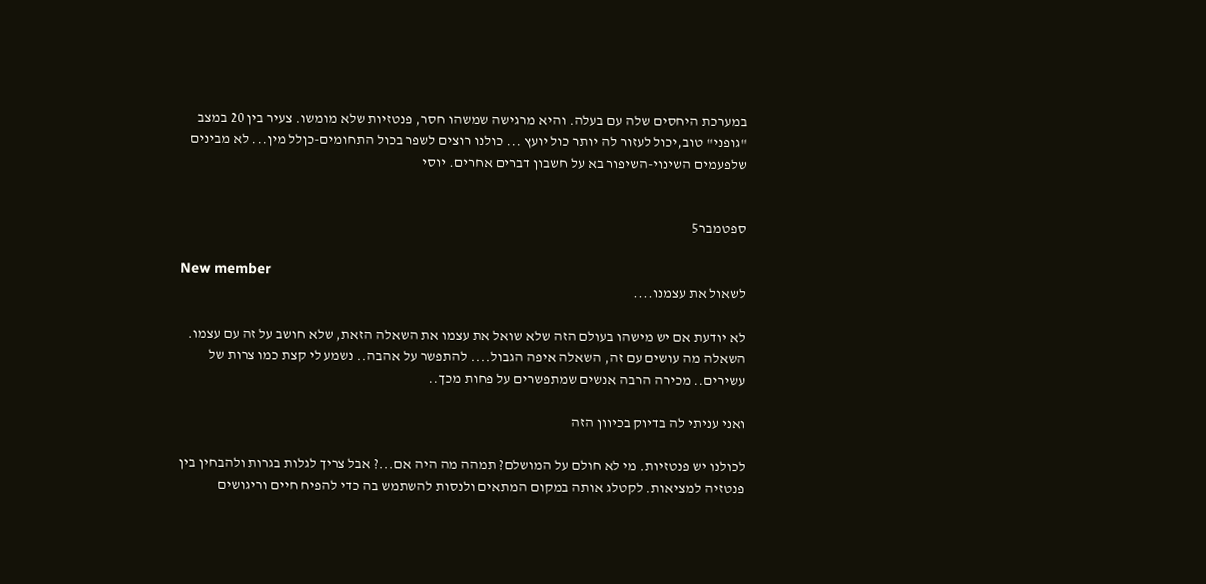במערכת היחסים שלה עם בעלה. והיא מרגישה שמשהו חסר, פנטזיות שלא מומשו. צעיר בין 20 במצב "גופני" טוב,יכול לעזור לה יותר כול יועץ ... כולנו רוצים לשפר בכול התחומים-כןלל מין... לא מבינים שלפעמים השינוי-השיפור בא על חשבון דברים אחרים. יוסי


ספטמבר5

New member
לשאול את עצמנו....

לא יודעת אם יש מישהו בעולם הזה שלא שואל את עצמו את השאלה הזאת, שלא חושב על זה עם עצמו. השאלה מה עושים עם זה, השאלה איפה הגבול.... להתפשר על אהבה.. נשמע לי קצת כמו צרות של עשירים.. מכירה הרבה אנשים שמתפשרים על פחות מכך..

ואני עניתי לה בדיוק בכיוון הזה

לכולנו יש פנטזיות. מי לא חולם על המושלם? תמהה מה היה אם...? אבל צריך לגלות בגרות ולהבחין בין פנטזיה למציאות. לקטלג אותה במקום המתאים ולנסות להשתמש בה כדי להפיח חיים וריגושים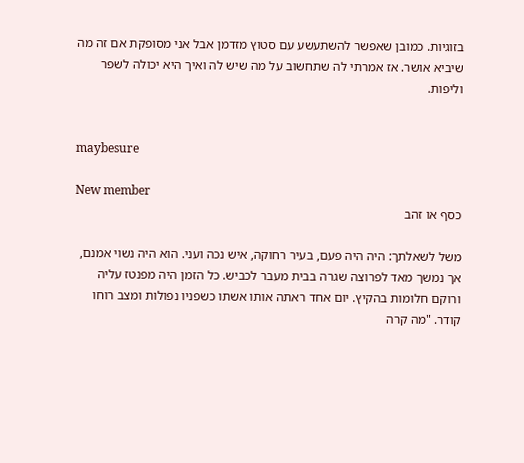בזוגיות. כמובן שאפשר להשתעשע עם סטוץ מזדמן אבל אני מסופקת אם זה מה שיביא אושר. אז אמרתי לה שתחשוב על מה שיש לה ואיך היא יכולה לשפר וליפות.


maybesure

New member
כסף או זהב

משל לשאלתך: היה היה פעם, בעיר רחוקה, איש נכה ועני. הוא היה נשוי אמנם, אך נמשך מאד לפרוצה שגרה בבית מעבר לכביש. כל הזמן היה מפנטז עליה ורוקם חלומות בהקיץ. יום אחד ראתה אותו אשתו כשפניו נפולות ומצב רוחו קודר. "מה קרה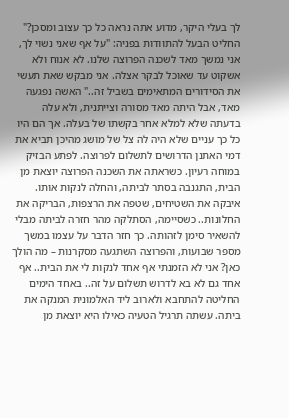לך בעלי היקר, מדוע אתה נראה כל כך עצוב ומסכן?" החליט הבעל להתוודות בפניה: "על אף שאני נשוי לך, אני נמשך מאד לשכנה הפרוצה שלנו. לא אנוח ולא אשקוט עד שאוכל לבקר אצלה. אני מבקש שאת תעשי את הסידורים המתאימים בשביל זה.." האשה נפגעה מאד, אבל היתה מאד מסורה וצייתנית, ולא עלה בדעתה שלא למלא אחר בקשתו של בעלה. אך הם היו כל כך עניים שלא היה לה צל של מושג מהיכן תביא את דמי האתנן הדרושים לתשלום לפרוצה. לפתע הבזיק במוחה רעיון. כשראתה את השכנה הפרוצה יוצאת מן הבית, התגנבה בסתר לביתה, והחלה לנקות אותו. איבקה את השטיחים, שטפה את הרצפות, הבריקה את החלונות.. כשסיימה, הסתלקה מהר חזרה לביתה מבלי להשאיר סימן לזהותה. כך חזר הדבר על עצמו במשך מספר שבועות, והפרוצה השתגעה מסקרנות – מה הולך כאן? אני לא הזמנתי אף אחד לנקות לי את הבית.. אף אחד גם לא בא לדרוש תשלום על זה.. באחד הימים החליטה להתחבא ולארוב ליד האלמונית המנקה את ביתה. עשתה תרגיל הטעיה כאילו היא יוצאת מן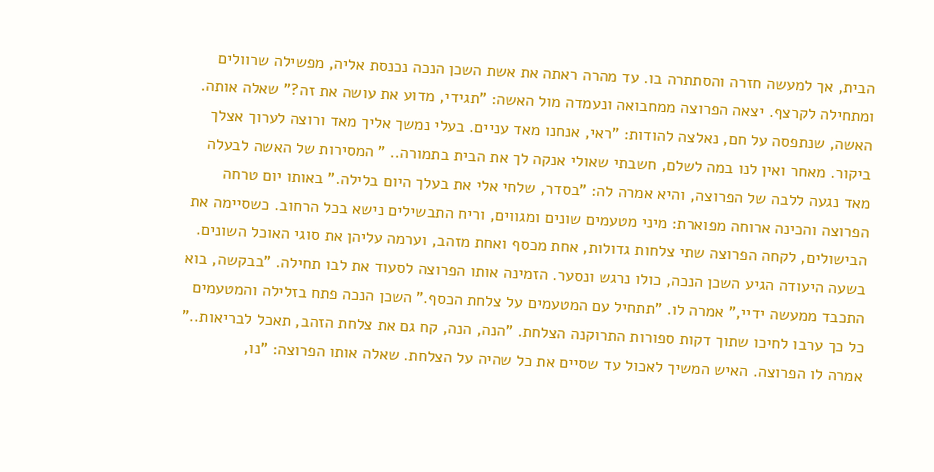הבית, אך למעשה חזרה והסתתרה בו. עד מהרה ראתה את אשת השכן הנכה נכנסת אליה, מפשילה שרוולים ומתחילה לקרצף. יצאה הפרוצה ממחבואה ונעמדה מול האשה: "תגידי, מדוע את עושה את זה?" שאלה אותה. האשה, שנתפסה על חם, נאלצה להודות: "ראי, אנחנו מאד עניים. בעלי נמשך אליך מאד ורוצה לערוך אצלך ביקור. מאחר ואין לנו במה לשלם, חשבתי שאולי אנקה לך את הבית בתמורה.. " המסירות של האשה לבעלה מאד נגעה ללבה של הפרוצה, והיא אמרה לה: "בסדר, שלחי אלי את בעלך היום בלילה." באותו יום טרחה הפרוצה והכינה ארוחה מפוארת: מיני מטעמים שונים ומגווים, וריח התבשילים נישא בכל הרחוב. כשסיימה את הבישולים, לקחה הפרוצה שתי צלחות גדולות, אחת מכסף ואחת מזהב, וערמה עליהן את סוגי האוכל השונים. בשעה היעודה הגיע השכן הנכה, כולו נרגש ונסער. הזמינה אותו הפרוצה לסעוד את לבו תחילה. "בבקשה, בוא התכבד ממעשה ידיי," אמרה לו. "תתחיל עם המטעמים על צלחת הכסף." השכן הנכה פתח בזלילה והמטעמים כל כך ערבו לחיכו שתוך דקות ספורות התרוקנה הצלחת. "הנה, הנה, קח גם את צלחת הזהב, תאכל לבריאות.." אמרה לו הפרוצה. האיש המשיך לאכול עד שסיים את כל שהיה על הצלחת. שאלה אותו הפרוצה: "נו,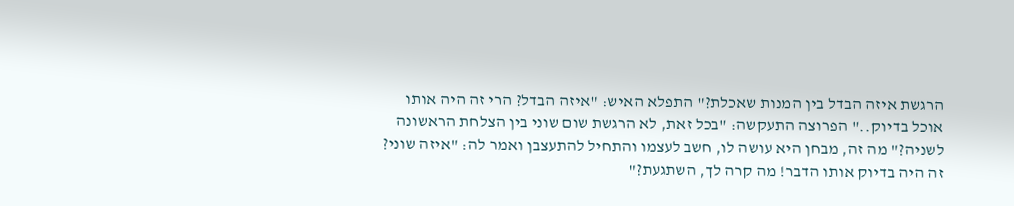הרגשת איזה הבדל בין המנות שאכלת?" התפלא האיש: "איזה הבדל? הרי זה היה אותו אוכל בדיוק.." הפרוצה התעקשה: "בכל זאת, לא הרגשת שום שוני בין הצלחת הראשונה לשניה?" מה זה, מבחן היא עושה לו, חשב לעצמו והתחיל להתעצבן ואמר לה: "איזה שוני? זה היה בדיוק אותו הדבר! מה קרה לך, השתגעת?"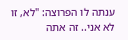ענתה לו הפרוצה: "לא, זו לא אני.. זה אתה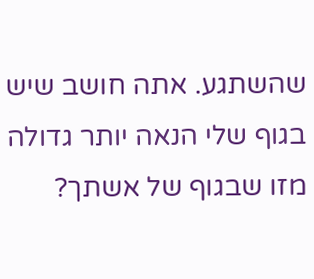שהשתגע. אתה חושב שיש בגוף שלי הנאה יותר גדולה מזו שבגוף של אשתך?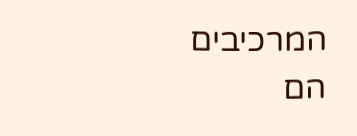המרכיבים הם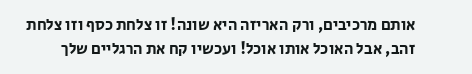אותם מרכיבים, ורק האריזה היא שונה! זו צלחת כסף וזו צלחת זהב, אבל האוכל אותו אוכל! ועכשיו קח את הרגליים שלך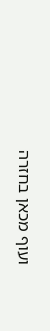ועוף מכאן בחזרה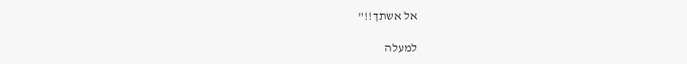אל אשתך!!"

למעלה